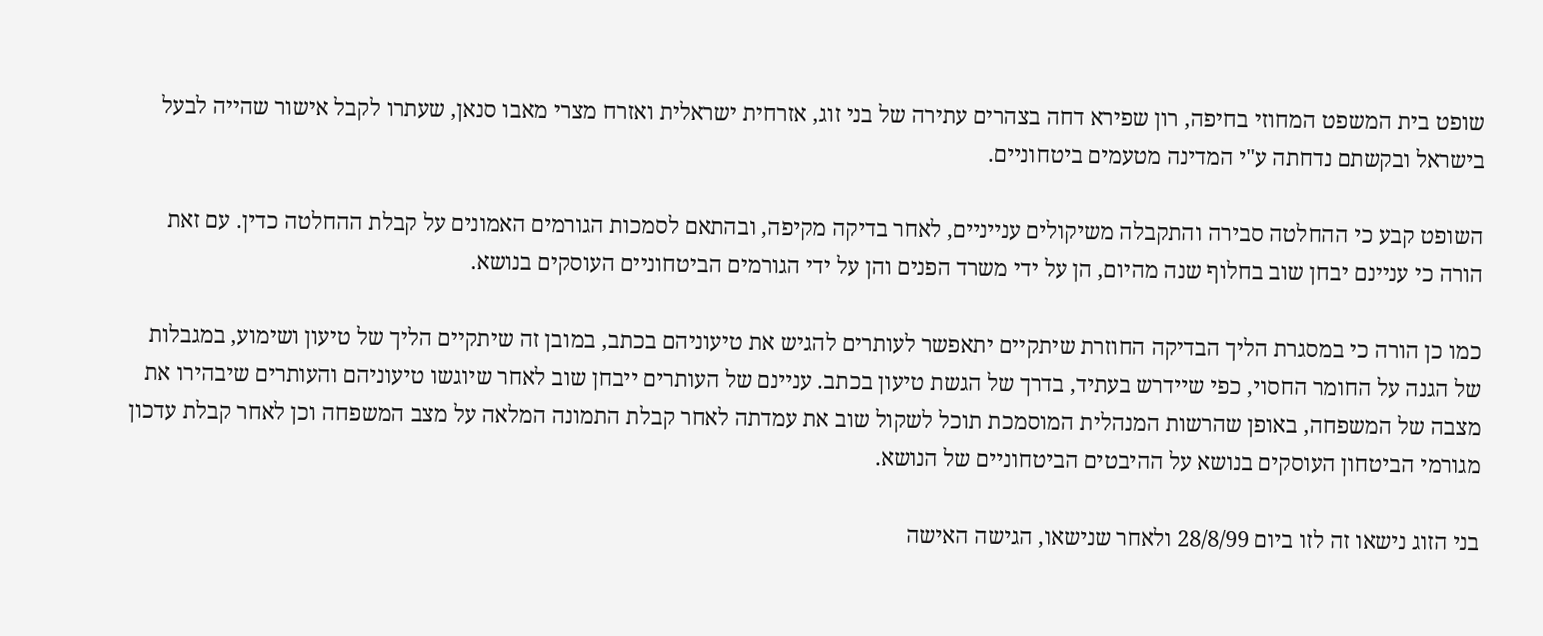שופט בית המשפט המחוזי בחיפה, רון שפירא דחה בצהרים עתירה של בני זוג, אזרחית ישראלית ואזרח מצרי מאבו סנאן, שעתרו לקבל אישור שהייה לבעל בישראל ובקשתם נדחתה ע"י המדינה מטעמים ביטחוניים.

השופט קבע כי ההחלטה סבירה והתקבלה משיקולים ענייניים, לאחר בדיקה מקיפה, ובהתאם לסמכות הגורמים האמונים על קבלת ההחלטה כדין. עם זאת הורה כי עניינם יבחן שוב בחלוף שנה מהיום, הן על ידי משרד הפנים והן על ידי הגורמים הביטחוניים העוסקים בנושא.

כמו כן הורה כי במסגרת הליך הבדיקה החוזרת שיתקיים יתאפשר לעותרים להגיש את טיעוניהם בכתב, במובן זה שיתקיים הליך של טיעון ושימוע, במגבלות של הגנה על החומר החסוי, כפי שיידרש בעתיד, בדרך של הגשת טיעון בכתב. עניינם של העותרים ייבחן שוב לאחר שיוגשו טיעוניהם והעותרים שיבהירו את מצבה של המשפחה, באופן שהרשות המנהלית המוסמכת תוכל לשקול שוב את עמדתה לאחר קבלת התמונה המלאה על מצב המשפחה וכן לאחר קבלת עדכון מגורמי הביטחון העוסקים בנושא על ההיבטים הביטחוניים של הנושא.

בני הזוג נישאו זה לזו ביום 28/8/99 ולאחר שנישאו, הגישה האישה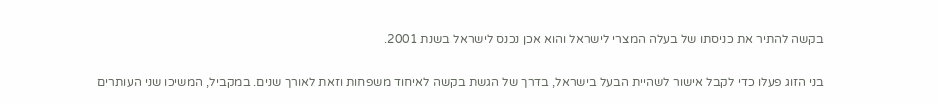בקשה להתיר את כניסתו של בעלה המצרי לישראל והוא אכן נכנס לישראל בשנת 2001.

בני הזוג פעלו כדי לקבל אישור לשהיית הבעל בישראל, בדרך של הגשת בקשה לאיחוד משפחות וזאת לאורך שנים. במקביל, המשיכו שני העותרים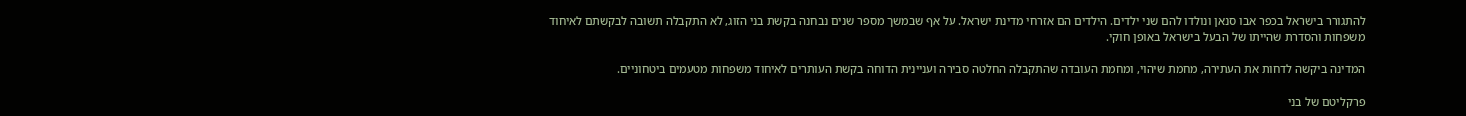להתגורר בישראל בכפר אבו סנאן ונולדו להם שני ילדים. הילדים הם אזרחי מדינת ישראל. על אף שבמשך מספר שנים נבחנה בקשת בני הזוג, לא התקבלה תשובה לבקשתם לאיחוד משפחות והסדרת שהייתו של הבעל בישראל באופן חוקי.

המדינה ביקשה לדחות את העתירה, מחמת שיהוי, ומחמת העובדה שהתקבלה החלטה סבירה ועניינית הדוחה בקשת העותרים לאיחוד משפחות מטעמים ביטחוניים.

פרקליטם של בני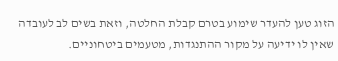הזוג טען להעדר שימוע בטרם קבלת החלטה, וזאת בשים לב לעובדה שאין לו ידיעה על מקור ההתנגדות, מטעמים ביטחוניים.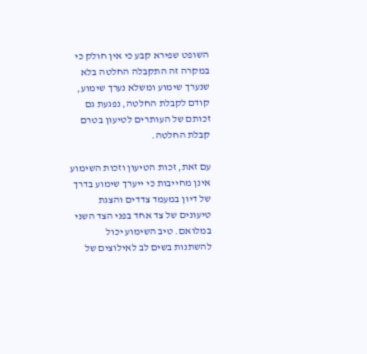השופט שפירא קבע כי אין חולק כי במקרה זה התקבלה החלטה בלא שנערך שימוע ומשלא נערך שימוע, קודם לקבלת החלטה, נפגעת גם זכותם של העותרים לטיעון בטרם קבלת החלטה.

עם זאת, זכות הטיעון וזכות השימוע אינן מחייבות כי ייערך שימוע בדרך של דיון במעמד צדדים והצגת טיעונים של צד אחד בפני הצד השני במלואם. טיב השימוע יכול להשתנות בשים לב לאילוצים של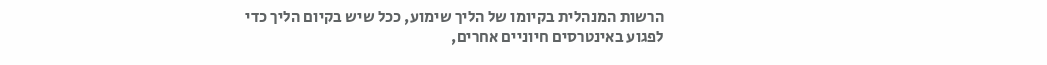הרשות המנהלית בקיומו של הליך שימוע, ככל שיש בקיום הליך כדי לפגוע באינטרסים חיוניים אחרים,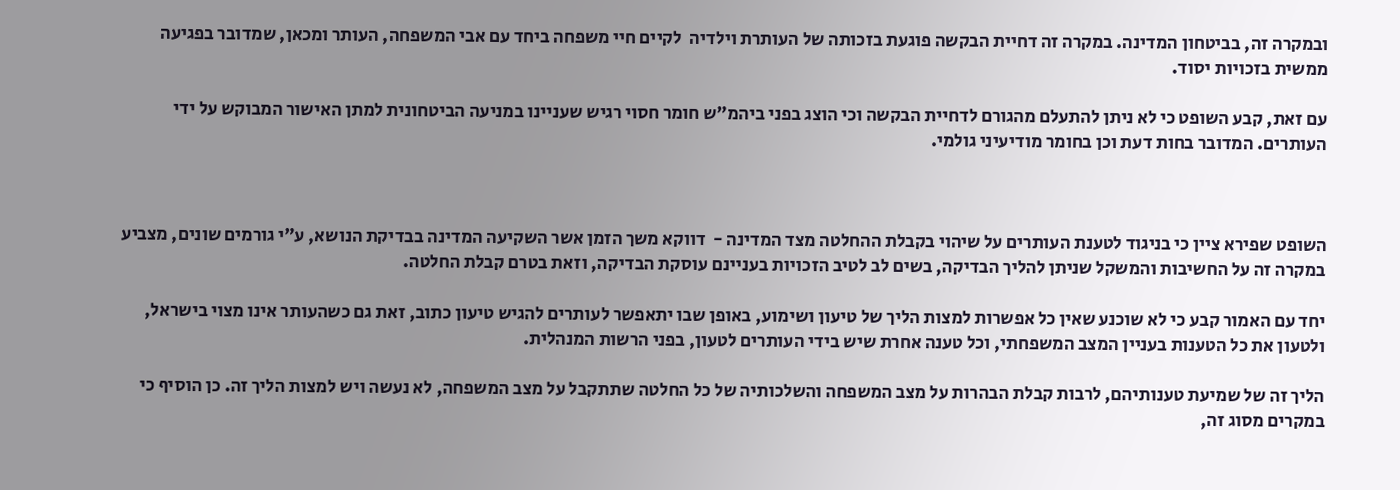ובמקרה זה, בביטחון המדינה. במקרה זה דחיית הבקשה פוגעת בזכותה של העותרת וילדיה  לקיים חיי משפחה ביחד עם אבי המשפחה, העותר ומכאן, שמדובר בפגיעה ממשית בזכויות יסוד.

עם זאת, קבע השופט כי לא ניתן להתעלם מהגורם לדחיית הבקשה וכי הוצג בפני ביהמ"ש חומר חסוי רגיש שעניינו במניעה הביטחונית למתן האישור המבוקש על ידי העותרים. המדובר בחות דעת וכן בחומר מודיעיני גולמי.



השופט שפירא ציין כי בניגוד לטענת העותרים על שיהוי בקבלת ההחלטה מצד המדינה -  דווקא משך הזמן אשר השקיעה המדינה בבדיקת הנושא, ע"י גורמים שונים, מצביע במקרה זה על החשיבות והמשקל שניתן להליך הבדיקה, בשים לב לטיב הזכויות בעניינם עוסקת הבדיקה, וזאת בטרם קבלת החלטה.

יחד עם האמור קבע כי לא שוכנע שאין כל אפשרות למצות הליך של טיעון ושימוע, באופן שבו יתאפשר לעותרים להגיש טיעון כתוב, זאת גם כשהעותר אינו מצוי בישראל, ולטעון את כל הטענות בעניין המצב המשפחתי, וכל טענה אחרת שיש בידי העותרים לטעון, בפני הרשות המנהלית.

הליך זה של שמיעת טענותיהם, לרבות קבלת הבהרות על מצב המשפחה והשלכותיה של כל החלטה שתתקבל על מצב המשפחה, לא נעשה ויש למצות הליך זה. כן הוסיף כי במקרים מסוג זה,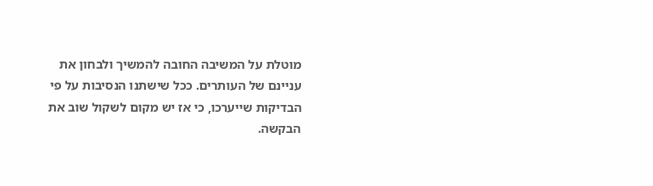מוטלת על המשיבה החובה להמשיך ולבחון את עניינם של העותרים. ככל שישתנו הנסיבות על פי הבדיקות שייערכו, כי אז יש מקום לשקול שוב את הבקשה.